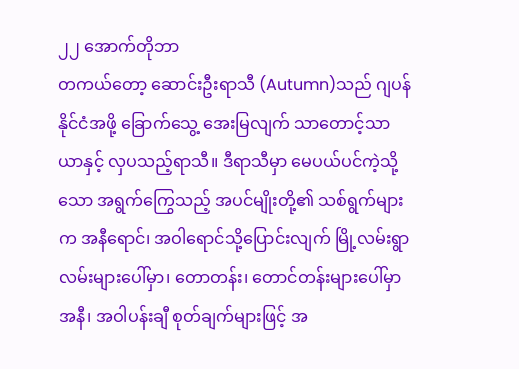၂၂ အောက်တိုဘာ
တကယ်တော့ ဆောင်းဦးရာသီ (Autumn)သည် ဂျပန်နိုင်ငံအဖို့ ခြောက်သွေ့ အေးမြလျက် သာတောင့်သာယာနှင့် လှပသည့်ရာသီ။ ဒီရာသီမှာ မေပယ်ပင်ကဲ့သို့သော အရွက်ကြွေသည့် အပင်မျိုးတို့၏ သစ်ရွက်များက အနီရောင်၊ အဝါရောင်သို့ပြောင်းလျက် မြို့လမ်းရွာလမ်းများပေါ်မှာ၊ တောတန်း၊ တောင်တန်းများပေါ်မှာ အနီ၊ အဝါပန်းချီ စုတ်ချက်များဖြင့် အ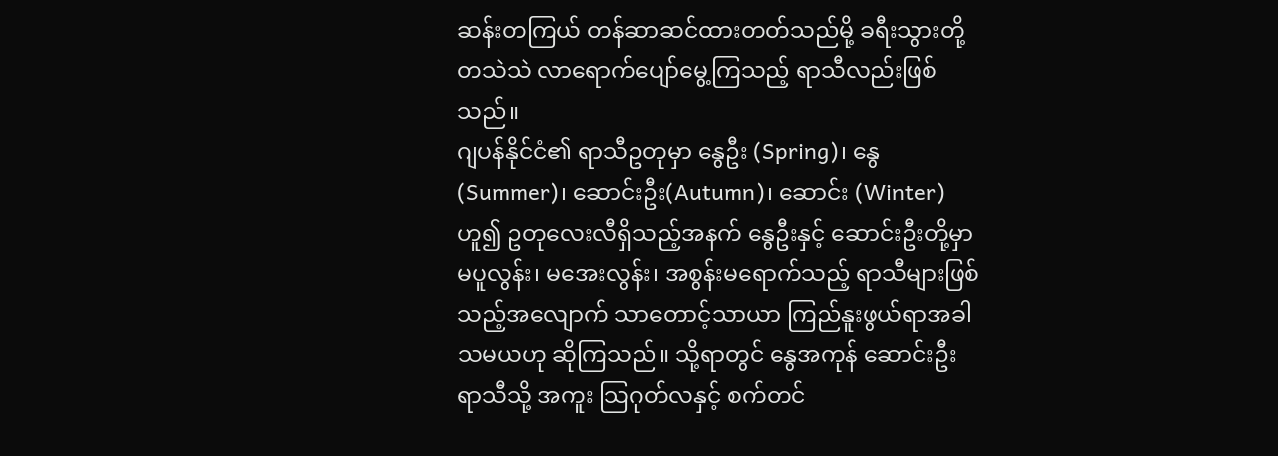ဆန်းတကြယ် တန်ဆာဆင်ထားတတ်သည်မို့ ခရီးသွားတို့ တသဲသဲ လာရောက်ပျော်မွေ့ကြသည့် ရာသီလည်းဖြစ်သည်။
ဂျပန်နိုင်ငံ၏ ရာသီဥတုမှာ နွေဦး (Spring)၊ နွေ(Summer)၊ ဆောင်းဦး(Autumn)၊ ဆောင်း (Winter)ဟူ၍ ဥတုလေးလီရှိသည့်အနက် နွေဦးနှင့် ဆောင်းဦးတို့မှာ မပူလွန်း၊ မအေးလွန်း၊ အစွန်းမရောက်သည့် ရာသီများဖြစ်သည့်အလျောက် သာတောင့်သာယာ ကြည်နူးဖွယ်ရာအခါသမယဟု ဆိုကြသည်။ သို့ရာတွင် နွေအကုန် ဆောင်းဦး ရာသီသို့ အကူး သြဂုတ်လနှင့် စက်တင်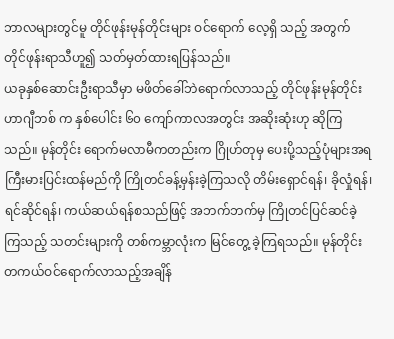ဘာလများတွင်မူ တိုင်ဖုန်းမုန်တိုင်းများ ဝင်ရောက် လေ့ရှိ သည့် အတွက် တိုင်ဖုန်းရာသီဟူ၍ သတ်မှတ်ထားရပြန်သည်။
ယခုနှစ်ဆောင်းဦးရာသီမှာ မဖိတ်ခေါ်ဘဲရောက်လာသည့် တိုင်ဖုန်းမုန်တိုင်း ဟာဂျီဘစ် က နှစ်ပေါင်း ၆၀ ကျော်ကာလအတွင်း အဆိုးဆုံးဟု ဆိုကြသည်။ မုန်တိုင်း ရောက်မလာမီကတည်းက ဂြိုဟ်တုမှ ပေးပို့သည့်ပုံများအရ ကြီးမားပြင်းထန်မည်ကို ကြိုတင်ခန့်မှန်းခဲ့ကြသလို တိမ်းရှောင်ရန်၊ ခိုလှုံရန်၊ ရင်ဆိုင်ရန်၊ ကယ်ဆယ်ရန်စသည်ဖြင့် အဘက်ဘက်မှ ကြိုတင်ပြင်ဆင်ခဲ့ကြသည့် သတင်းများကို တစ်ကမ္ဘာလုံးက မြင်တွေ့ ခဲ့ကြရသည်။ မုန်တိုင်းတကယ်ဝင်ရောက်လာသည့်အချိန်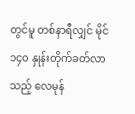တွင်မူ တစ်နာရီလျှင် မိုင် ၁၄၀ နှုန်းတိုက်ခတ်လာသည့် လေမုန်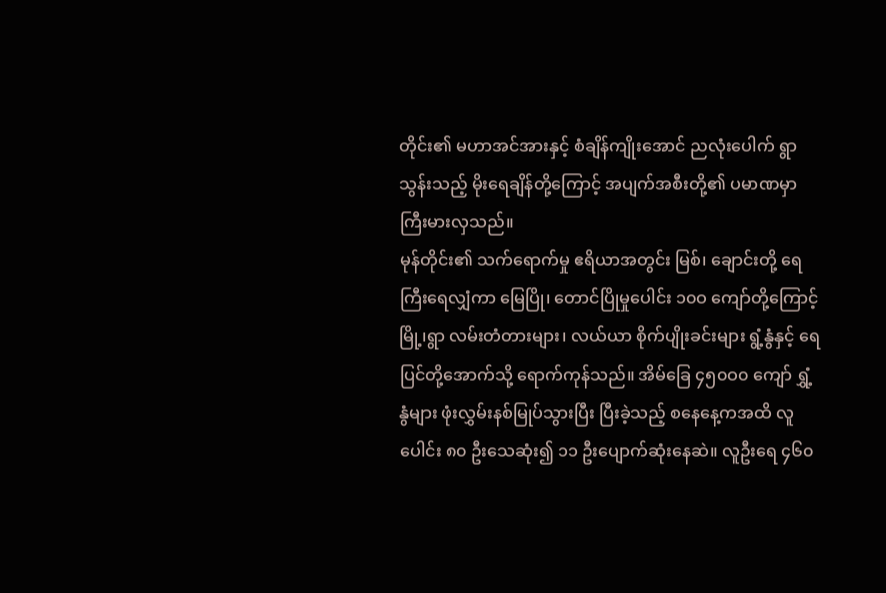တိုင်း၏ မဟာအင်အားနှင့် စံချိန်ကျိုးအောင် ညလုံးပေါက် ရွာသွန်းသည့် မိုးရေချိန်တို့ကြောင့် အပျက်အစီးတို့၏ ပမာဏမှာ ကြီးမားလှသည်။
မုန်တိုင်း၏ သက်ရောက်မှု ဧရိယာအတွင်း မြစ်၊ ချောင်းတို့ ရေကြီးရေလျှံကာ မြေပြို၊ တောင်ပြိုမှုပေါင်း ၁၀ဝ ကျော်တို့ကြောင့် မြို့၊ရွာ လမ်းတံတားများ၊ လယ်ယာ စိုက်ပျိုးခင်းများ ရွံ့နွံနှင့် ရေပြင်တို့အောက်သို့ ရောက်ကုန်သည်။ အိမ်ခြေ ၄၅၀ဝ၀ ကျော် ရွှံ့နွံများ ဖုံးလွှမ်းနစ်မြုပ်သွားပြီး ပြီးခဲ့သည့် စနေနေ့ကအထိ လူပေါင်း ၈၀ ဦးသေဆုံး၍ ၁၁ ဦးပျောက်ဆုံးနေဆဲ။ လူဦးရေ ၄၆၀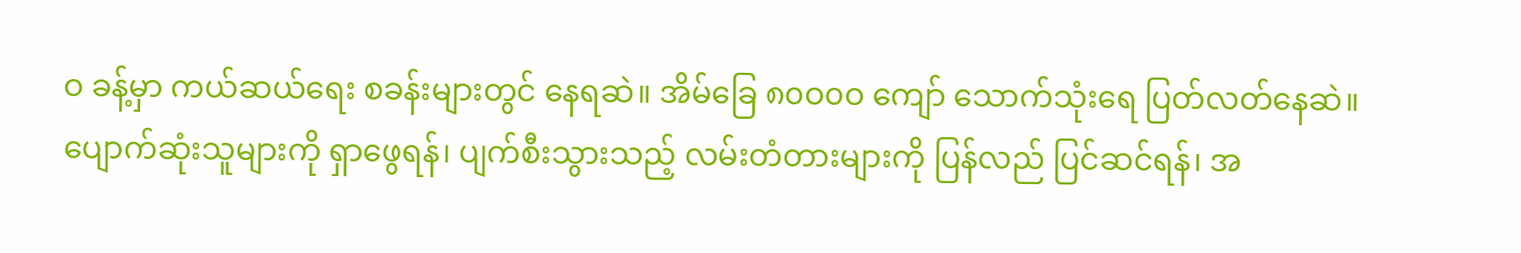ဝ ခန့်မှာ ကယ်ဆယ်ရေး စခန်းများတွင် နေရဆဲ။ အိမ်ခြေ ၈၀ဝ၀ဝ ကျော် သောက်သုံးရေ ပြတ်လတ်နေဆဲ။
ပျောက်ဆုံးသူများကို ရှာဖွေရန်၊ ပျက်စီးသွားသည့် လမ်းတံတားများကို ပြန်လည် ပြင်ဆင်ရန်၊ အ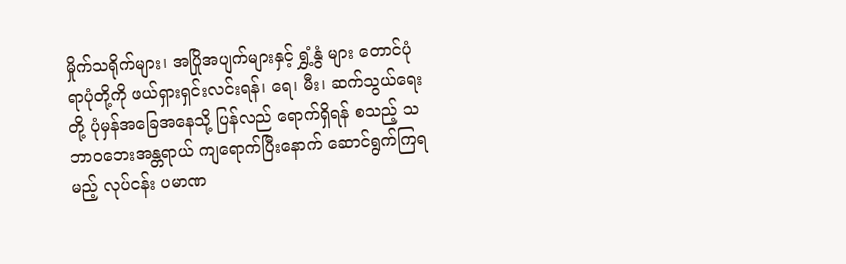မှိုက်သရိုက်များ၊ အပြိုအပျက်များနှင့် ရွှံ့နွံ များ တောင်ပုံရာပုံတို့ကို ဖယ်ရှားရှင်းလင်းရန်၊ ရေ၊ မီး၊ ဆက်သွယ်ရေးတို့ ပုံမှန်အခြေအနေသို့ ပြန်လည် ရောက်ရှိရန် စသည့် သဘာဝဘေးအန္တရာယ် ကျရောက်ပြီးနောက် ဆောင်ရွက်ကြရမည့် လုပ်ငန်း ပမာဏ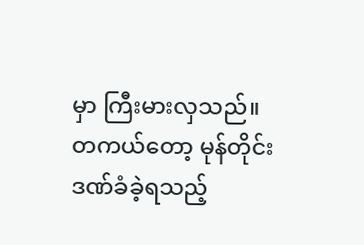မှာ ကြီးမားလှသည်။
တကယ်တော့ မုန်တိုင်းဒဏ်ခံခဲ့ရသည့်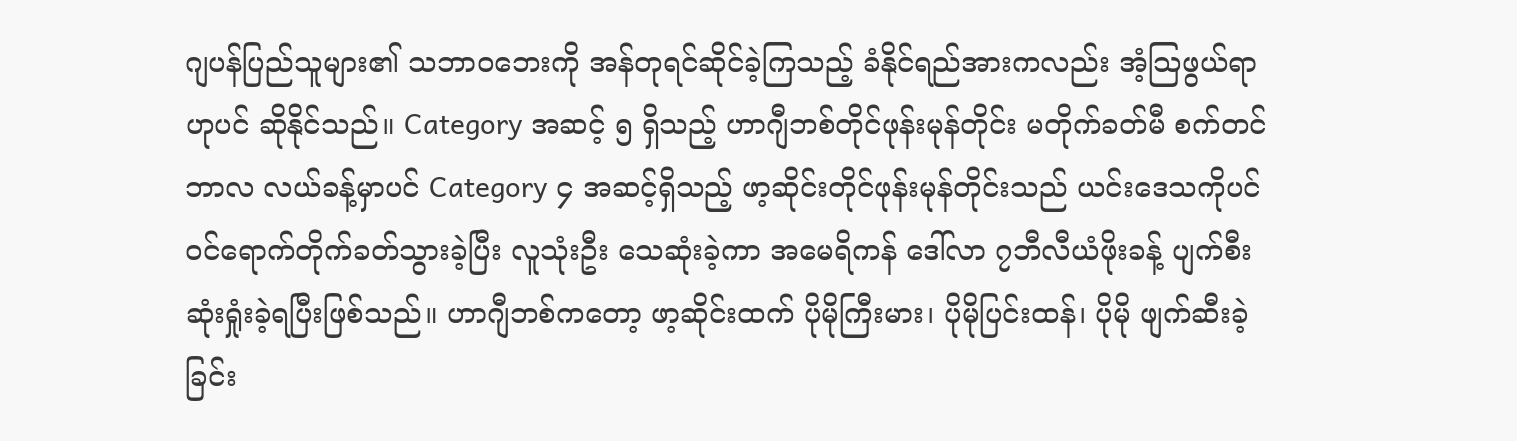ဂျပန်ပြည်သူများ၏ သဘာဝဘေးကို အန်တုရင်ဆိုင်ခဲ့ကြသည့် ခံနိုင်ရည်အားကလည်း အံ့သြဖွယ်ရာဟုပင် ဆိုနိုင်သည်။ Category အဆင့် ၅ ရှိသည့် ဟာဂျီဘစ်တိုင်ဖုန်းမုန်တိုင်း မတိုက်ခတ်မီ စက်တင်ဘာလ လယ်ခန့်မှာပင် Category ၄ အဆင့်ရှိသည့် ဖာ့ဆိုင်းတိုင်ဖုန်းမုန်တိုင်းသည် ယင်းဒေသကိုပင် ဝင်ရောက်တိုက်ခတ်သွားခဲ့ပြီး လူသုံးဦး သေဆုံးခဲ့ကာ အမေရိကန် ဒေါ်လာ ၇ဘီလီယံဖိုးခန့် ပျက်စီးဆုံးရှုံးခဲ့ရပြီးဖြစ်သည်။ ဟာဂျီဘစ်ကတော့ ဖာ့ဆိုင်းထက် ပိုမိုကြီးမား၊ ပိုမိုပြင်းထန်၊ ပိုမို ဖျက်ဆီးခဲ့ခြင်း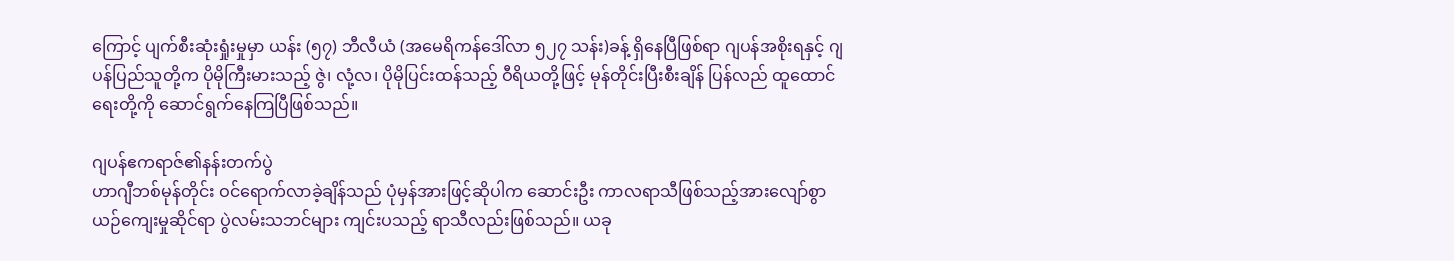ကြောင့် ပျက်စီးဆုံးရှုံးမှုမှာ ယန်း (၅၇) ဘီလီယံ (အမေရိကန်ဒေါ်လာ ၅၂၇ သန်း)ခန့် ရှိနေပြီဖြစ်ရာ ဂျပန်အစိုးရနှင့် ဂျပန်ပြည်သူတို့က ပိုမိုကြီးမားသည့် ဇွဲ၊ လုံ့လ၊ ပိုမိုပြင်းထန်သည့် ဝီရိယတို့ဖြင့် မုန်တိုင်းပြီးစီးချိန် ပြန်လည် ထူထောင်ရေးတို့ကို ဆောင်ရွက်နေကြပြီဖြစ်သည်။

ဂျပန်ဧကရာဇ်၏နန်းတက်ပွဲ
ဟာဂျီဘစ်မုန်တိုင်း ဝင်ရောက်လာခဲ့ချိန်သည် ပုံမှန်အားဖြင့်ဆိုပါက ဆောင်းဦး ကာလရာသီဖြစ်သည့်အားလျော်စွာ ယဉ်ကျေးမှုဆိုင်ရာ ပွဲလမ်းသဘင်များ ကျင်းပသည့် ရာသီလည်းဖြစ်သည်။ ယခု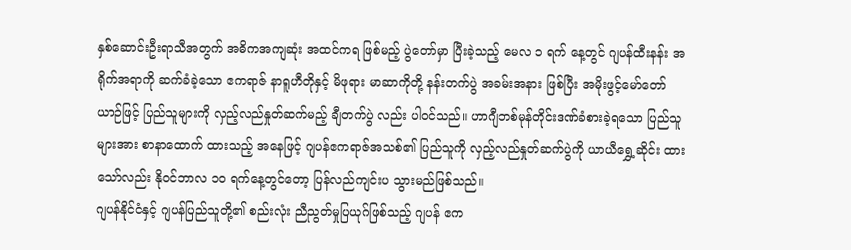နှစ်ဆောင်းဦးရာသီအတွက် အဓိကအကျဆုံး အထင်ကရ ဖြစ်မည့် ပွဲတော်မှာ ပြီးခဲ့သည့် မေလ ၁ ရက် နေ့တွင် ဂျပန်ထီးနန်း အရိုက်အရာကို ဆက်ခံခဲ့သော ဧကရာဇ် နာရူဟီတိုနှင့် မိဖုရား မာဆာကိုတို့ နန်းတက်ပွဲ အခမ်းအနား ဖြစ်ပြီး အမိုးဖွင့်မော်တော်ယာဉ်ဖြင့် ပြည်သူများကို လှည့်လည်နှုတ်ဆက်မည့် ချီတက်ပွဲ လည်း ပါဝင်သည်။ ဟာဂျီဘစ်မုန်တိုင်းဒဏ်ခံစားခဲ့ရသော ပြည်သူများအား စာနာထောက် ထားသည့် အနေဖြင့် ဂျပန်ဧကရာဇ်အသစ်၏ ပြည်သူကို လှည့်လည်နှုတ်ဆက်ပွဲကို ယာယီရွှေ့ဆိုင်း ထားသော်လည်း နိုဝင်ဘာလ ၁၀ ရက်နေ့တွင်တော့ ပြန်လည်ကျင်းပ သွားမည်ဖြစ်သည်။
ဂျပန်နိုင်ငံနှင့် ဂျပန်ပြည်သူတို့၏ စည်းလုံး ညီညွတ်မှုပြယုဂ်ဖြစ်သည့် ဂျပန် ဧက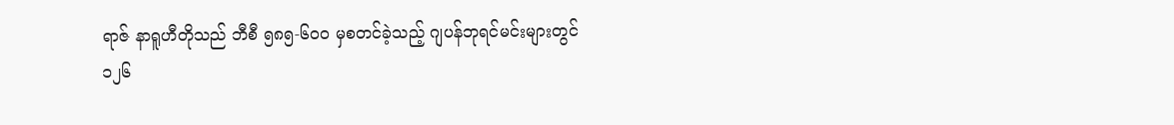ရာဇ် နာရူဟီတိုသည် ဘီစီ ၅၈၅-၆၀ဝ မှစတင်ခဲ့သည့် ဂျပန်ဘုရင်မင်းများတွင် ၁၂၆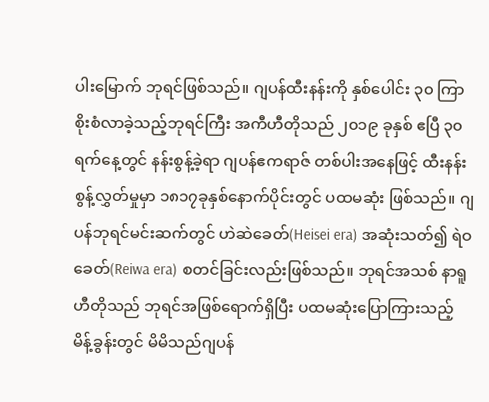ပါးမြောက် ဘုရင်ဖြစ်သည်။ ဂျပန်ထီးနန်းကို နှစ်ပေါင်း ၃၀ ကြာ စိုးစံလာခဲ့သည့်ဘုရင်ကြီး အကီဟီတိုသည် ၂၀၁၉ ခုနှစ် ဧပြီ ၃၀ ရက်နေ့တွင် နန်းစွန့်ခဲ့ရာ ဂျပန်ဧကရာဇ် တစ်ပါးအနေဖြင့် ထီးနန်းစွန့်လွှတ်မှုမှာ ၁၈၁၇ခုနှစ်နောက်ပိုင်းတွင် ပထမဆုံး ဖြစ်သည်။ ဂျပန်ဘုရင်မင်းဆက်တွင် ဟဲဆဲခေတ်(Heisei era) အဆုံးသတ်၍ ရဲဝခေတ်(Reiwa era) စတင်ခြင်းလည်းဖြစ်သည်။ ဘုရင်အသစ် နာရူဟီတိုသည် ဘုရင်အဖြစ်ရောက်ရှိပြီး ပထမဆုံးပြောကြားသည့် မိန့်ခွန်းတွင် မိမိသည်ဂျပန်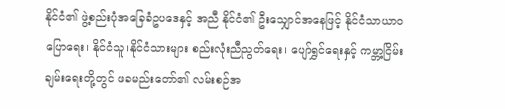နိုင်ငံ၏ ဖွဲ့စည်းပုံအခြေခံဥပဒေနှင့် အညီ နိုင်ငံ၏ ဦးသျှောင်အနေဖြင့် နိုင်ငံသာယာဝပြောရေး၊ နိုင်ငံသူ၊နိုင်ငံသားများ စည်းလုံးညီညွတ်ရေး၊ ပျော်ရွှင်ရေးနှင့် ကမ္ဘာ့ငြိမ်းချမ်းရေးတို့တွင် ဖခမည်းတော်၏ လမ်းစဉ်အ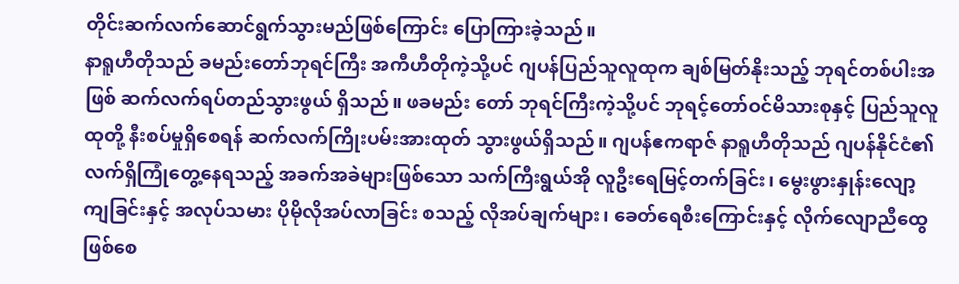တိုင်းဆက်လက်ဆောင်ရွက်သွားမည်ဖြစ်ကြောင်း ပြောကြားခဲ့သည်။
နာရူဟီတိုသည် ခမည်းတော်ဘုရင်ကြီး အကီဟီတိုကဲ့သို့ပင် ဂျပန်ပြည်သူလူထုက ချစ်မြတ်နိုးသည့် ဘုရင်တစ်ပါးအဖြစ် ဆက်လက်ရပ်တည်သွားဖွယ် ရှိသည်။ ဖခမည်း တော် ဘုရင်ကြီးကဲ့သို့ပင် ဘုရင့်တော်ဝင်မိသားစုနှင့် ပြည်သူလူထုတို့ နီးစပ်မှုရှိစေရန် ဆက်လက်ကြိုးပမ်းအားထုတ် သွားဖွယ်ရှိသည်။ ဂျပန်ဧကရာဇ် နာရူဟီတိုသည် ဂျပန်နိုင်ငံ၏ လက်ရှိကြုံတွေ့နေရသည့် အခက်အခဲများဖြစ်သော သက်ကြီးရွယ်အို လူဦးရေမြင့်တက်ခြင်း၊ မွေးဖွားနှုန်းလျော့ကျခြင်းနှင့် အလုပ်သမား ပိုမိုလိုအပ်လာခြင်း စသည့် လိုအပ်ချက်များ၊ ခေတ်ရေစီးကြောင်းနှင့် လိုက်လျောညီထွေဖြစ်စေ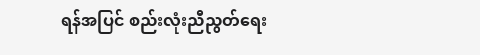ရန်အပြင် စည်းလုံးညီညွတ်ရေး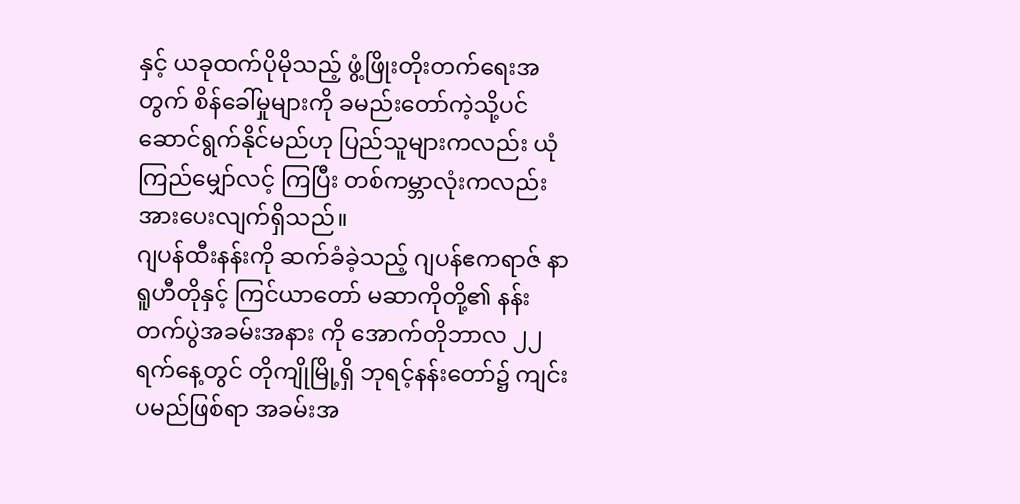နှင့် ယခုထက်ပိုမိုသည့် ဖွံ့ဖြိုးတိုးတက်ရေးအတွက် စိန်ခေါ်မှုများကို ခမည်းတော်ကဲ့သို့ပင် ဆောင်ရွက်နိုင်မည်ဟု ပြည်သူများကလည်း ယုံကြည်မျှော်လင့် ကြပြီး တစ်ကမ္ဘာလုံးကလည်း အားပေးလျက်ရှိသည်။
ဂျပန်ထီးနန်းကို ဆက်ခံခဲ့သည့် ဂျပန်ဧကရာဇ် နာရူဟီတိုနှင့် ကြင်ယာတော် မဆာကိုတို့၏ နန်းတက်ပွဲအခမ်းအနား ကို အောက်တိုဘာလ ၂၂ရက်နေ့တွင် တိုကျိုမြို့ရှိ ဘုရင့်နန်းတော်၌ ကျင်းပမည်ဖြစ်ရာ အခမ်းအ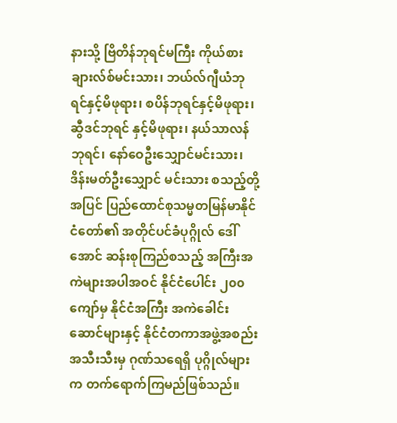နားသို့ ဗြိတိန်ဘုရင်မကြီး ကိုယ်စား ချားလ်စ်မင်းသား၊ ဘယ်လ်ဂျီယံဘုရင်နှင့်မိဖုရား၊ စပိန်ဘုရင်နှင့်မိဖုရား၊ ဆွီဒင်ဘုရင် နှင့်မိဖုရား၊ နယ်သာလန်ဘုရင်၊ နော်ဝေဦးသျှောင်မင်းသား၊ ဒိန်းမတ်ဦးသျှောင် မင်းသား စသည့်တို့အပြင် ပြည်ထောင်စုသမ္မတမြန်မာနိုင်ငံတော်၏ အတိုင်ပင်ခံပုဂ္ဂိုလ် ဒေါ်အောင် ဆန်းစုကြည်စသည့် အကြီးအကဲများအပါအဝင် နိုင်ငံပေါင်း ၂၀၀ ကျော်မှ နိုင်ငံအကြီး အကဲခေါင်းဆောင်များနှင့် နိုင်ငံတကာအဖွဲ့အစည်းအသီးသီးမှ ဂုဏ်သရေရှိ ပုဂ္ဂိုလ်များက တက်ရောက်ကြမည်ဖြစ်သည်။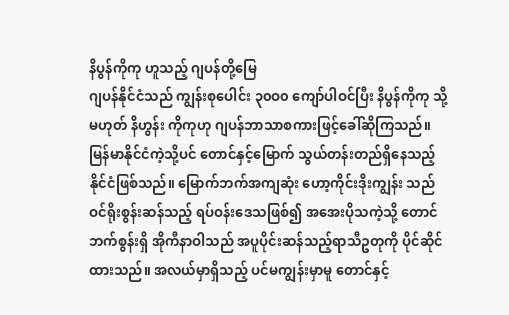နိပွန်ကိုကု ဟူသည့် ဂျပန်တို့မြေ
ဂျပန်နိုင်ငံသည် ကျွန်းစုပေါင်း ၃၀ဝ၀ ကျော်ပါဝင်ပြီး နိပွန်ကိုကု သို့မဟုတ် နိဟွန်း ကိုကုဟု ဂျပန်ဘာသာစကားဖြင့်ခေါ်ဆိုကြသည်။ မြန်မာနိုင်ငံကဲ့သို့ပင် တောင်နှင့်မြောက် သွယ်တန်းတည်ရှိနေသည့်နိုင်ငံဖြစ်သည်။ မြောက်ဘက်အကျဆုံး ဟော့ကိုင်းဒိုးကျွန်း သည် ဝင်ရိုးစွန်းဆန်သည့် ရပ်ဝန်းဒေသဖြစ်၍ အအေးပိုသကဲ့သို့ တောင်ဘက်စွန်းရှိ အိုကီနာဝါသည် အပူပိုင်းဆန်သည့်ရာသီဥတုကို ပိုင်ဆိုင်ထားသည်။ အလယ်မှာရှိသည့် ပင်မကျွန်းမှာမူ တောင်နှင့်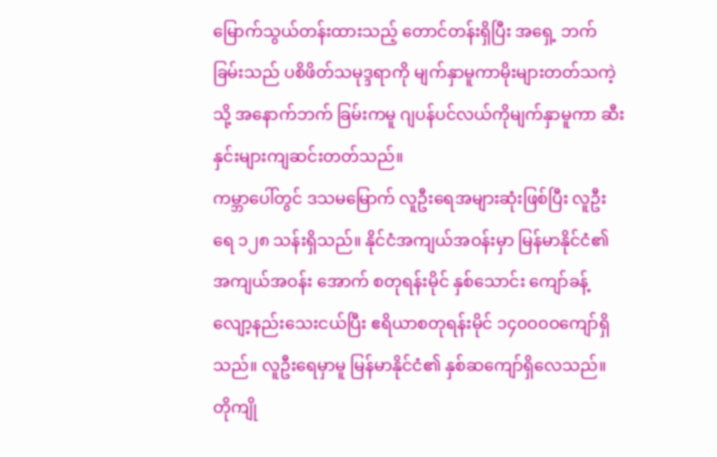မြောက်သွယ်တန်းထားသည့် တောင်တန်းရှိပြီး အရှေ့ ဘက်ခြမ်းသည် ပစိဖိတ်သမုဒ္ဒရာကို မျက်နှာမူကာမိုးများတတ်သကဲ့သို့ အနောက်ဘက် ခြမ်းကမူ ဂျပန်ပင်လယ်ကိုမျက်နှာမူကာ ဆီးနှင်းများကျဆင်းတတ်သည်။
ကမ္ဘာပေါ်တွင် ဒသမမြောက် လူဦးရေအများဆုံးဖြစ်ပြီး လူဦးရေ ၁၂၈ သန်းရှိသည်။ နိုင်ငံအကျယ်အဝန်းမှာ မြန်မာနိုင်ငံ၏ အကျယ်အဝန်း အောက် စတုရန်းမိုင် နှစ်သောင်း ကျော်ခန့် လျော့နည်းသေးငယ်ပြီး ဧရိယာစတုရန်းမိုင် ၁၄၀ဝ၀ဝကျော်ရှိသည်။ လူဦးရေမှာမူ မြန်မာနိုင်ငံ၏ နှစ်ဆကျော်ရှိလေသည်။ တိုကျို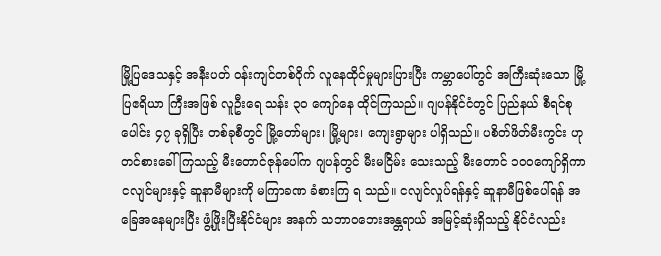မြို့ပြဒေသနှင့် အနီးပတ် ဝန်းကျင်တစ်ဝိုက် လူနေထိုင်မှုများပြားပြီး ကမ္ဘာပေါ်တွင် အကြီးဆုံးသော မြို့ပြဧရိယာ ကြီးအဖြစ် လူဦးရေ သန်း ၃၀ ကျော်နေ ထိုင်ကြသည်။ ဂျပန်နိုင်ငံတွင် ပြည်နယ် စီရင်စုပေါင်း ၄၇ ခုရှိပြီး တစ်ခုစီတွင် မြို့တော်များ၊ မြို့များ၊ ကျေးရွာများ ပါရှိသည်။ ပစိတ်ဖိတ်မီးကွင်း ဟုတင်စားခေါ်ကြသည့် မီးတောင်ဇုန်ပေါ်က ဂျပန်တွင် မီးမငြိမ်း သေးသည့် မီးတောင် ၁၀ဝကျော်ရှိကာ ငလျင်များနှင့် ဆူနာမီများကို မကြာခဏ ခံစားကြ ရ သည်။ ငလျင်လှုပ်ရန်နှင့် ဆူနာမီဖြစ်ပေါ်ရန် အခြေအနေများပြီး ဖွံ့ဖြိုးပြီးနိုင်ငံများ အနက် သဘာဝဘေးအန္တရာယ် အမြင့်ဆုံးရှိသည့် နိုင်ငံလည်း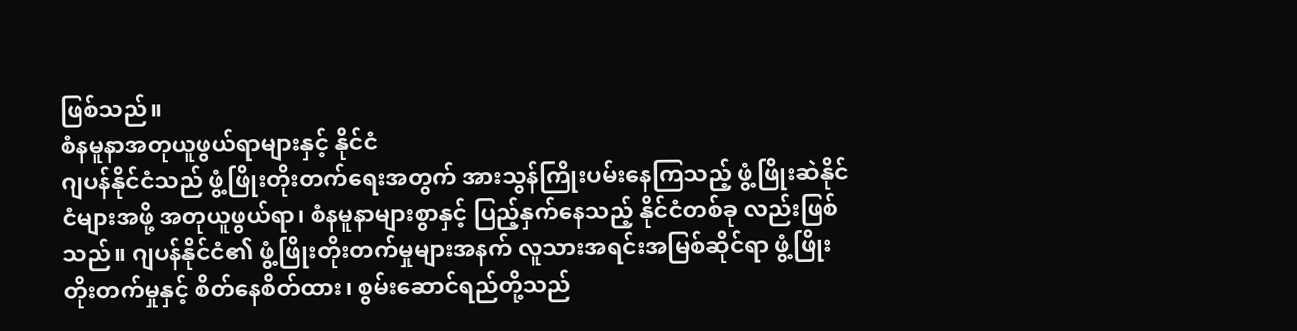ဖြစ်သည်။
စံနမူနာအတုယူဖွယ်ရာများနှင့် နိုင်ငံ
ဂျပန်နိုင်ငံသည် ဖွံ့ဖြိုးတိုးတက်ရေးအတွက် အားသွန်ကြိုးပမ်းနေကြသည့် ဖွံ့ဖြိုးဆဲနိုင်ငံများအဖို့ အတုယူဖွယ်ရာ၊ စံနမူနာများစွာနှင့် ပြည့်နှက်နေသည့် နိုင်ငံတစ်ခု လည်းဖြစ်သည်။ ဂျပန်နိုင်ငံ၏ ဖွံ့ဖြိုးတိုးတက်မှုများအနက် လူသားအရင်းအမြစ်ဆိုင်ရာ ဖွံ့ဖြိုးတိုးတက်မှုနှင့် စိတ်နေစိတ်ထား၊ စွမ်းဆောင်ရည်တို့သည်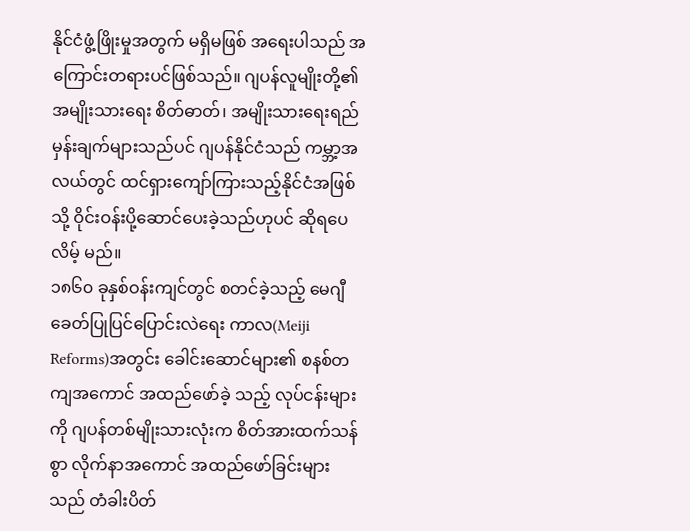နိုင်ငံဖွံ့ဖြိုးမှုအတွက် မရှိမဖြစ် အရေးပါသည် အကြောင်းတရားပင်ဖြစ်သည်။ ဂျပန်လူမျိုးတို့၏ အမျိုးသားရေး စိတ်ဓာတ်၊ အမျိုးသားရေးရည်မှန်းချက်များသည်ပင် ဂျပန်နိုင်ငံသည် ကမ္ဘာ့အလယ်တွင် ထင်ရှားကျော်ကြားသည့်နိုင်ငံအဖြစ်သို့ ဝိုင်းဝန်းပို့ဆောင်ပေးခဲ့သည်ဟုပင် ဆိုရပေလိမ့် မည်။
၁၈၆၀ ခုနှစ်ဝန်းကျင်တွင် စတင်ခဲ့သည့် မေဂျီခေတ်ပြုပြင်ပြောင်းလဲရေး ကာလ(Meiji Reforms)အတွင်း ခေါင်းဆောင်များ၏ စနစ်တကျအကောင် အထည်ဖော်ခဲ့ သည့် လုပ်ငန်းများကို ဂျပန်တစ်မျိုးသားလုံးက စိတ်အားထက်သန်စွာ လိုက်နာအကောင် အထည်ဖော်ခြင်းများသည် တံခါးပိတ်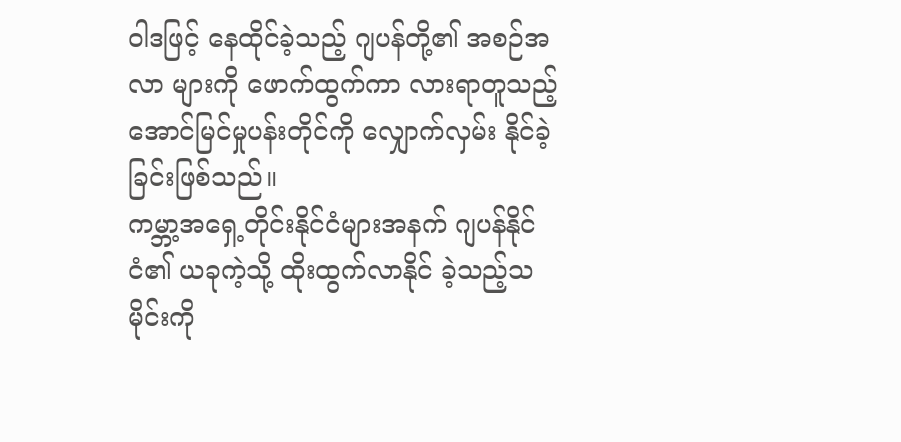ဝါဒဖြင့် နေထိုင်ခဲ့သည့် ဂျပန်တို့၏ အစဉ်အလာ များကို ဖောက်ထွက်ကာ လားရာတူသည့်အောင်မြင်မှုပန်းတိုင်ကို လျှောက်လှမ်း နိုင်ခဲ့ခြင်းဖြစ်သည်။
ကမ္ဘာ့အရှေ့တိုင်းနိုင်ငံများအနက် ဂျပန်နိုင်ငံ၏ ယခုကဲ့သို့ ထိုးထွက်လာနိုင် ခဲ့သည့်သမိုင်းကို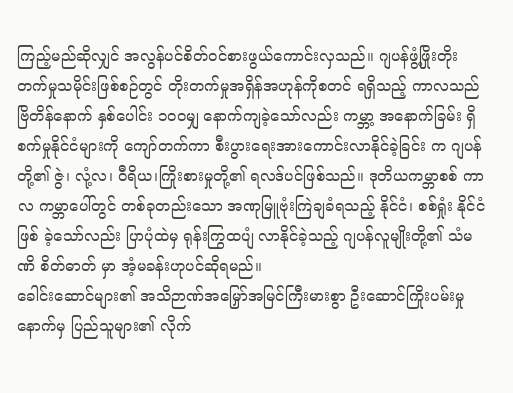ကြည့်မည်ဆိုလျှင် အလွန်ပင်စိတ်ဝင်စားဖွယ်ကောင်းလှသည်။ ဂျပန်ဖွံ့ဖြိုးတိုးတက်မှုသမိုင်းဖြစ်စဉ်တွင် တိုးတက်မှုအရှိန်အဟုန်ကိုစတင် ရရှိသည့် ကာလသည် ဗြိတိန်နောက် နှစ်ပေါင်း ၁၀ဝမျှ နောက်ကျခဲ့သော်လည်း ကမ္ဘာ့ အနောက်ခြမ်း ရှိ စက်မှုနိုင်ငံများကို ကျော်တက်ကာ စီးပွားရေးအားကောင်းလာနိုင်ခဲ့ခြင်း က ဂျပန်တို့၏ ဇွဲ၊ လုံ့လ၊ ဝီရိယ၊ကြိုးစားမှုတို့၏ ရလဒ်ပင်ဖြစ်သည်။ ဒုတိယကမ္ဘာစစ် ကာလ ကမ္ဘာပေါ်တွင် တစ်ခုတည်းသော အဏုမြူဗုံးကြဲချခံရသည့် နိုင်ငံ၊ စစ်ရှုံး နိုင်ငံဖြစ် ခဲ့သော်လည်း ပြာပုံထဲမှ ရုန်းကြွထပျံ လာနိုင်ခဲ့သည့် ဂျပန်လူမျိုးတို့၏ သံမဏိ စိတ်ဓာတ် မှာ အံ့မခန်းဟုပင်ဆိုရမည်။
ခေါင်းဆောင်များ၏ အသိဉာဏ်အမြှော်အမြင်ကြီးမားစွာ ဦးဆောင်ကြိုးပမ်းမှု နောက်မှ ပြည်သူများ၏ လိုက်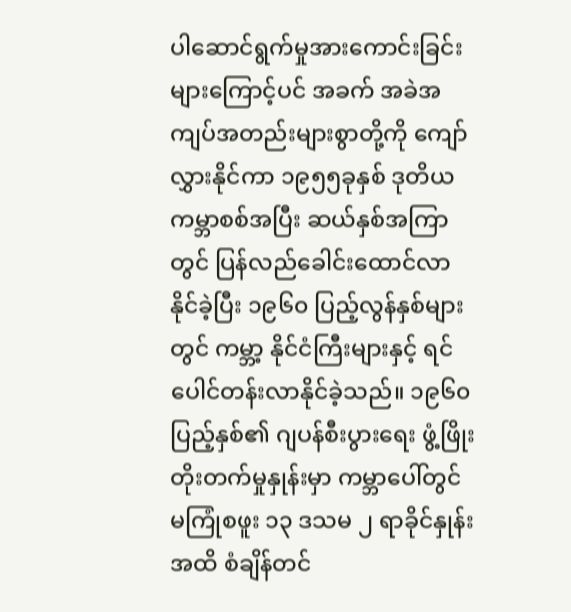ပါဆောင်ရွက်မှုအားကောင်းခြင်းများကြောင့်ပင် အခက် အခဲအကျပ်အတည်းများစွာတို့ကို ကျော်လွှားနိုင်ကာ ၁၉၅၅ခုနှစ် ဒုတိယကမ္ဘာစစ်အပြီး ဆယ်နှစ်အကြာတွင် ပြန်လည်ခေါင်းထောင်လာနိုင်ခဲ့ပြီး ၁၉၆၀ ပြည့်လွန်နှစ်များတွင် ကမ္ဘာ့ နိုင်ငံကြီးများနှင့် ရင်ပေါင်တန်းလာနိုင်ခဲ့သည်။ ၁၉၆၀ပြည့်နှစ်၏ ဂျပန်စီးပွားရေး ဖွံ့ဖြိုးတိုးတက်မှုနှုန်းမှာ ကမ္ဘာပေါ်တွင် မကြုံစဖူး ၁၃ ဒသမ ၂ ရာခိုင်နှုန်းအထိ စံချိန်တင်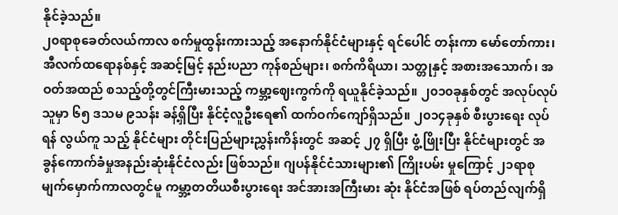နိုင်ခဲ့သည်။
၂၀ရာစုခေတ်လယ်ကာလ စက်မှုထွန်းကားသည့် အနောက်နိုင်ငံများနှင့် ရင်ပေါင် တန်းကာ မော်တော်ကား၊ အီလက်ထရောနစ်နှင့် အဆင့်မြင့် နည်းပညာ ကုန်စည်များ၊ စက်ကိရိယာ၊ သတ္တုနှင့် အစားအသောက်၊ အဝတ်အထည် စသည့်တို့တွင်ကြီးမားသည့် ကမ္ဘာ့ဈေးကွက်ကို ရယူနိုင်ခဲ့သည်။ ၂၀၁၀ခုနှစ်တွင် အလုပ်လုပ်သူမှာ ၆၅ ဒသမ ၉သန်း ခန့်ရှိပြီး နိုင်ငံ့လူဦးရေ၏ ထက်ဝက်ကျော်ရှိသည်။ ၂၀၁၄ခုနှစ် စီးပွားရေး လုပ်ရန် လွယ်ကူ သည့် နိုင်ငံများ တိုင်းပြည်များညွှန်းကိန်းတွင် အဆင့် ၂၇ ရှိပြီး ဖွံ့ဖြိုးပြီး နိုင်ငံများတွင် အခွန်ကောက်ခံမှုအနည်းဆုံးနိုင်ငံလည်း ဖြစ်သည်။ ဂျပန်နိုင်ငံသားများ၏ ကြိုးပမ်း မှုကြောင့် ၂၁ရာစု မျက်မှောက်ကာလတွင်မူ ကမ္ဘာ့တတိယစီးပွားရေး အင်အားအကြီးမား ဆုံး နိုင်ငံအဖြစ် ရပ်တည်လျက်ရှိ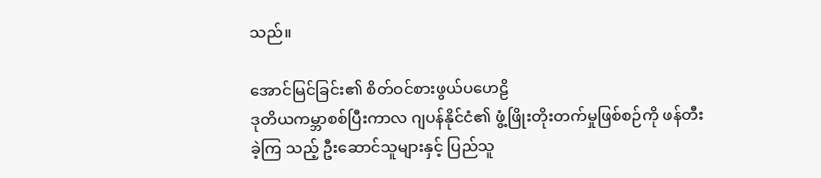သည်။

အောင်မြင်ခြင်း၏ စိတ်ဝင်စားဖွယ်ပဟေဠိ
ဒုတိယကမ္ဘာစစ်ပြီးကာလ ဂျပန်နိုင်ငံ၏ ဖွံ့ဖြိုးတိုးတက်မှုဖြစ်စဉ်ကို ဖန်တီးခဲ့ကြ သည့် ဦးဆောင်သူများနှင့် ပြည်သူ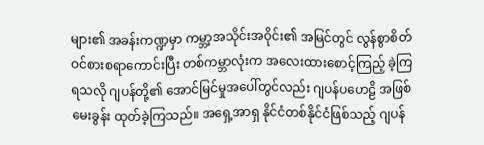များ၏ အခန်းကဏ္ဍမှာ ကမ္ဘာ့အသိုင်းအဝိုင်း၏ အမြင်တွင် လွန်စွာစိတ်ဝင်စားစရာကောင်းပြီး တစ်ကမ္ဘာလုံးက အလေးထားစောင့်ကြည့် ခဲ့ကြရသလို ဂျပန်တို့၏ အောင်မြင်မှုအပေါ်တွင်လည်း ဂျပန်ပဟေဠိ အဖြစ် မေးခွန်း ထုတ်ခဲ့ကြသည်။ အရှေ့အာရှ နိုင်ငံတစ်နိုင်ငံဖြစ်သည့် ဂျပန်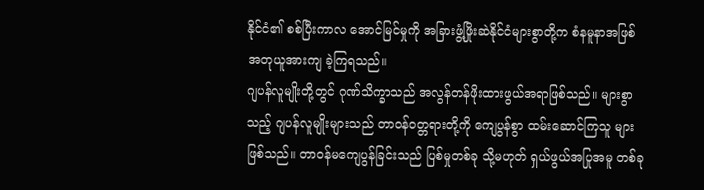နိုင်ငံ၏ စစ်ပြီးကာလ အောင်မြင်မှုကို အခြားဖွံ့ဖြိုးဆဲနိုင်ငံများစွာတို့က စံနမူနာအဖြစ် အတုယူအားကျ ခဲ့ကြရသည်။
ဂျပန်လူမျိုးတို့တွင် ဂုဏ်သိက္ခာသည် အလွန်တန်ဖိုးထားဖွယ်အရာဖြစ်သည်။ များစွာသည့် ဂျပန်လူမျိုးများသည် တာဝန်ဝတ္တရားတို့ကို ကျေပွန်စွာ ထမ်းဆောင်ကြသူ များဖြစ်သည်။ တာဝန်မကျေပွန်ခြင်းသည် ပြစ်မှုတစ်ခု သို့မဟုတ် ရှယ်ဖွယ်အပြုအမူ တစ်ခု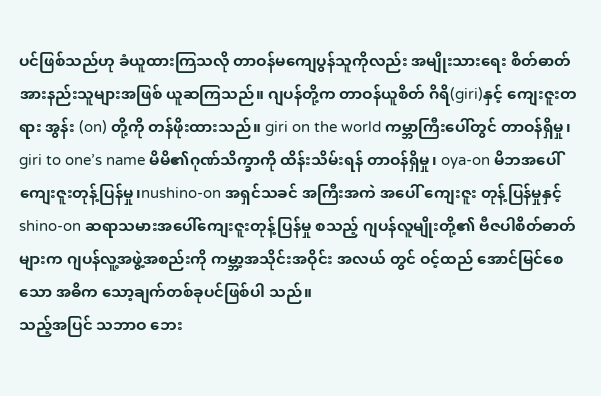ပင်ဖြစ်သည်ဟု ခံယူထားကြသလို တာဝန်မကျေပွန်သူကိုလည်း အမျိုးသားရေး စိတ်ဓာတ် အားနည်းသူများအဖြစ် ယူဆကြသည်။ ဂျပန်တို့က တာဝန်ယူစိတ် ဂိရိ(giri)နှင့် ကျေးဇူးတရား အွန်း (on) တို့ကို တန်ဖိုးထားသည်။ giri on the world ကမ္ဘာကြီးပေါ်တွင် တာဝန်ရှိမှု၊ giri to one’s name မိမိ၏ဂုဏ်သိက္ခာကို ထိန်းသိမ်းရန် တာဝန်ရှိမှု၊ oya-on မိဘအပေါ်ကျေးဇူးတုန့်ပြန်မှု၊nushino-on အရှင်သခင် အကြီးအကဲ အပေါ် ကျေးဇူး တုန့်ပြန်မှုနှင့် shino-on ဆရာသမားအပေါ်ကျေးဇူးတုန့်ပြန်မှု စသည့် ဂျပန်လူမျိုးတို့၏ ဗီဇပါစိတ်ဓာတ်များက ဂျပန်လူ့အဖွဲ့အစည်းကို ကမ္ဘာ့အသိုင်းအဝိုင်း အလယ် တွင် ဝင့်ထည် အောင်မြင်စေသော အဓိက သော့ချက်တစ်ခုပင်ဖြစ်ပါ သည်။
သည့်အပြင် သဘာဝ ဘေး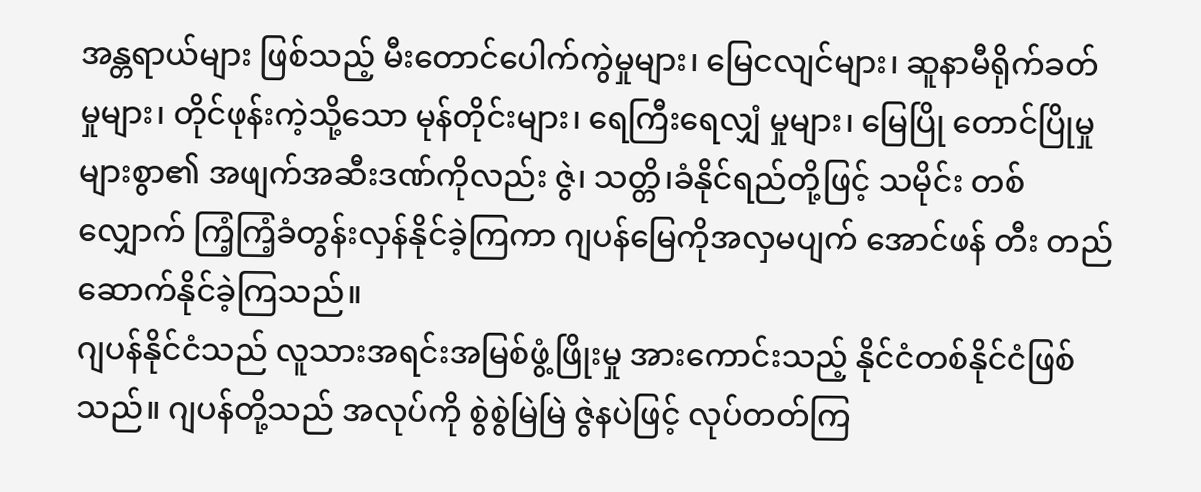အန္တရာယ်များ ဖြစ်သည့် မီးတောင်ပေါက်ကွဲမှုများ၊ မြေငလျင်များ၊ ဆူနာမီရိုက်ခတ်မှုများ၊ တိုင်ဖုန်းကဲ့သို့သော မုန်တိုင်းများ၊ ရေကြီးရေလျှံ မှုများ၊ မြေပြို တောင်ပြိုမှုများစွာ၏ အဖျက်အဆီးဒဏ်ကိုလည်း ဇွဲ၊ သတ္တိ၊ခံနိုင်ရည်တို့ဖြင့် သမိုင်း တစ်လျှောက် ကြံ့ကြံ့ခံတွန်းလှန်နိုင်ခဲ့ကြကာ ဂျပန်မြေကိုအလှမပျက် အောင်ဖန် တီး တည်ဆောက်နိုင်ခဲ့ကြသည်။
ဂျပန်နိုင်ငံသည် လူသားအရင်းအမြစ်ဖွံ့ဖြိုးမှု အားကောင်းသည့် နိုင်ငံတစ်နိုင်ငံဖြစ် သည်။ ဂျပန်တို့သည် အလုပ်ကို စွဲစွဲမြဲမြဲ ဇွဲနပဲဖြင့် လုပ်တတ်ကြ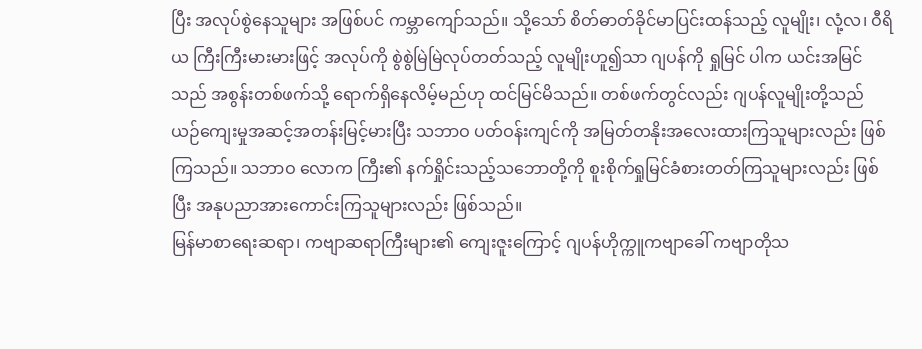ပြီး အလုပ်စွဲနေသူများ အဖြစ်ပင် ကမ္ဘာကျော်သည်။ သို့သော် စိတ်ဓာတ်ခိုင်မာပြင်းထန်သည့် လူမျိုး၊ လုံ့လ၊ ဝီရိယ ကြီးကြီးမားမားဖြင့် အလုပ်ကို စွဲစွဲမြဲမြဲလုပ်တတ်သည့် လူမျိုးဟူ၍သာ ဂျပန်ကို ရှုမြင် ပါက ယင်းအမြင်သည် အစွန်းတစ်ဖက်သို့ ရောက်ရှိနေလိမ့်မည်ဟု ထင်မြင်မိသည်။ တစ်ဖက်တွင်လည်း ဂျပန်လူမျိုးတို့သည် ယဉ်ကျေးမှုအဆင့်အတန်းမြင့်မားပြီး သဘာဝ ပတ်ဝန်းကျင်ကို အမြတ်တနိုးအလေးထားကြသူများလည်း ဖြစ်ကြသည်။ သဘာဝ လောက ကြီး၏ နက်ရှိုင်းသည့်သဘောတို့ကို စူးစိုက်ရှုမြင်ခံစားတတ်ကြသူများလည်း ဖြစ်ပြီး အနုပညာအားကောင်းကြသူများလည်း ဖြစ်သည်။
မြန်မာစာရေးဆရာ၊ ကဗျာဆရာကြီးများ၏ ကျေးဇူးကြောင့် ဂျပန်ဟိုက္ကူကဗျာခေါ် ကဗျာတိုသ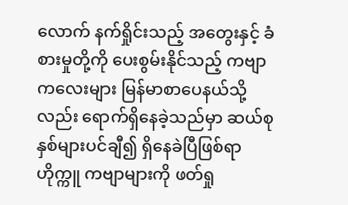လောက် နက်ရှိုင်းသည့် အတွေးနှင့် ခံစားမှုတို့ကို ပေးစွမ်းနိုင်သည့် ကဗျာ ကလေးများ မြန်မာစာပေနယ်သို့လည်း ရောက်ရှိနေခဲ့သည်မှာ ဆယ်စုနှစ်များပင်ချီ၍ ရှိနေခဲပြီဖြစ်ရာ ဟိုက္ကူ ကဗျာများကို ဖတ်ရှု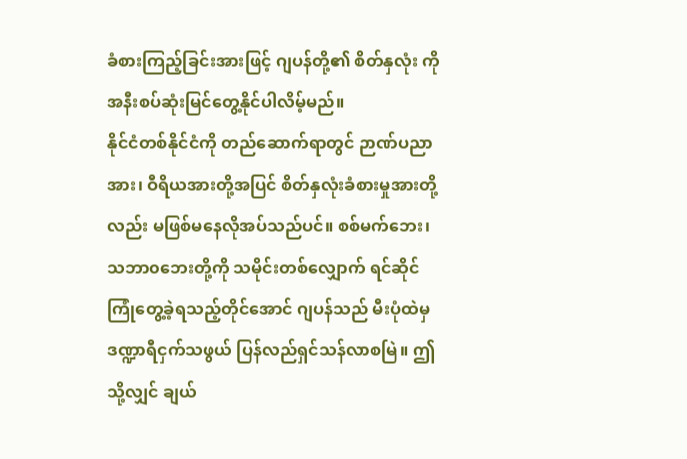ခံစားကြည့်ခြင်းအားဖြင့် ဂျပန်တို့၏ စိတ်နှလုံး ကို အနီးစပ်ဆုံးမြင်တွေ့နိုင်ပါလိမ့်မည်။
နိုင်ငံတစ်နိုင်ငံကို တည်ဆောက်ရာတွင် ဉာဏ်ပညာအား၊ ဝီရိယအားတို့အပြင် စိတ်နှလုံးခံစားမှုအားတို့လည်း မဖြစ်မနေလိုအပ်သည်ပင်။ စစ်မက်ဘေး၊ သဘာ၀ဘေးတို့ကို သမိုင်းတစ်လျှောက် ရင်ဆိုင်ကြုံတွေ့ခဲ့ရသည့်တိုင်အောင် ဂျပန်သည် မီးပုံထဲမှ ဒဏ္ဍာရီငှက်သဖွယ် ပြန်လည်ရှင်သန်လာစမြဲ။ ဤသို့လျှင် ချယ်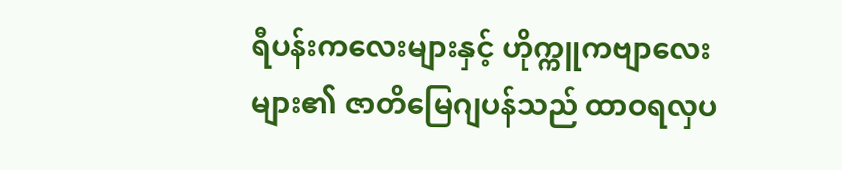ရီပန်းကလေးများနှင့် ဟိုက္ကူကဗျာလေးများ၏ ဇာတိမြေဂျပန်သည် ထာဝရလှပ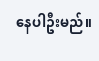နေပါဦးမည်။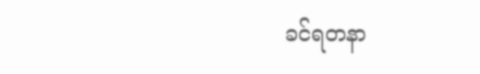ခင်ရတနာ